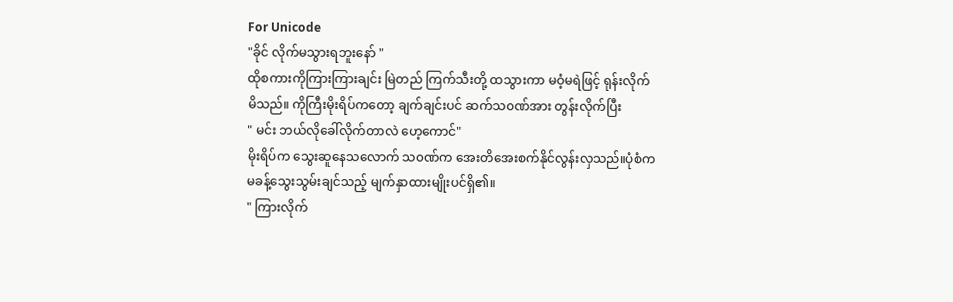For Unicode
"ခိုင် လိုက်မသွားရဘူးနော် "
ထိုစကားကိုကြားကြားချင်း မြဲတည် ကြက်သီးတို့ ထသွားကာ မဝံ့မရဲဖြင့် ရုန်းလိုက်မိသည်။ ကိုကြီးမိုးရိပ်ကတော့ ချက်ချင်းပင် ဆက်သ၀ဏ်အား တွန်းလိုက်ပြီး
" မင်း ဘယ်လိုခေါ်လိုက်တာလဲ ဟေ့ကောင်"
မိုးရိပ်က သွေးဆူနေသလောက် သ၀ဏ်က အေးတိအေးစက်နိုင်လွန်းလှသည်။ပုံစံက မခန့်သွေးသွမ်းချင်သည့် မျက်နှာထားမျိုးပင်ရှိ၏။
" ကြားလိုက်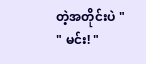တဲ့အတိုင်းပဲ "
" မင်း! "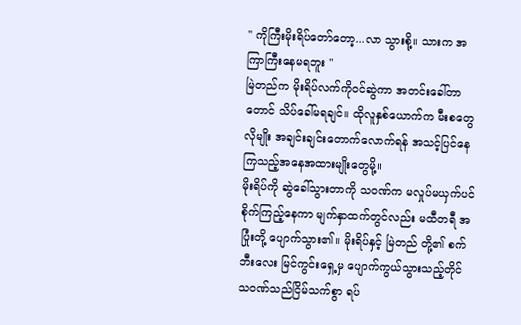" ကိုကြီးမိုးရိပ်တော်တော့...လာ သွားစို့။ သားက အကြာကြီးနေမရဘူး "
မြဲတည်က မိုးရိပ်လက်ကို၀င်ဆွဲကာ အတင်းခေါ်တာတောင် သိပ်ခေါ်မရချင်။ ထိုလူနှစ်ယောက်က မီးစတွေလိုမျိုး အချင်းချင်းတောက်လောက်ရန် အသင့်ပြင်နေကြသည့်အနေအထားမျိုးတွေမို့။
မိုးရိပ်ကို ဆွဲခေါ်သွားတာကို သ၀ဏ်က မလှုပ်မယှက်ပင် စိုက်ကြည့်နေကာ မျက်နှာထက်တွင်လည်း မထီတရီ အပြုံးတို့ ပျောက်သွား၏။ မိုးရိပ်နှင့် မြဲတည် တို့၏ စက်ဘီးလေး မြင်ကွင်းရှေ့မှ ပျောက်ကွယ်သွားသည့်တိုင် သ၀ဏ်သည်ငြိမ်သက်စွာ ရပ်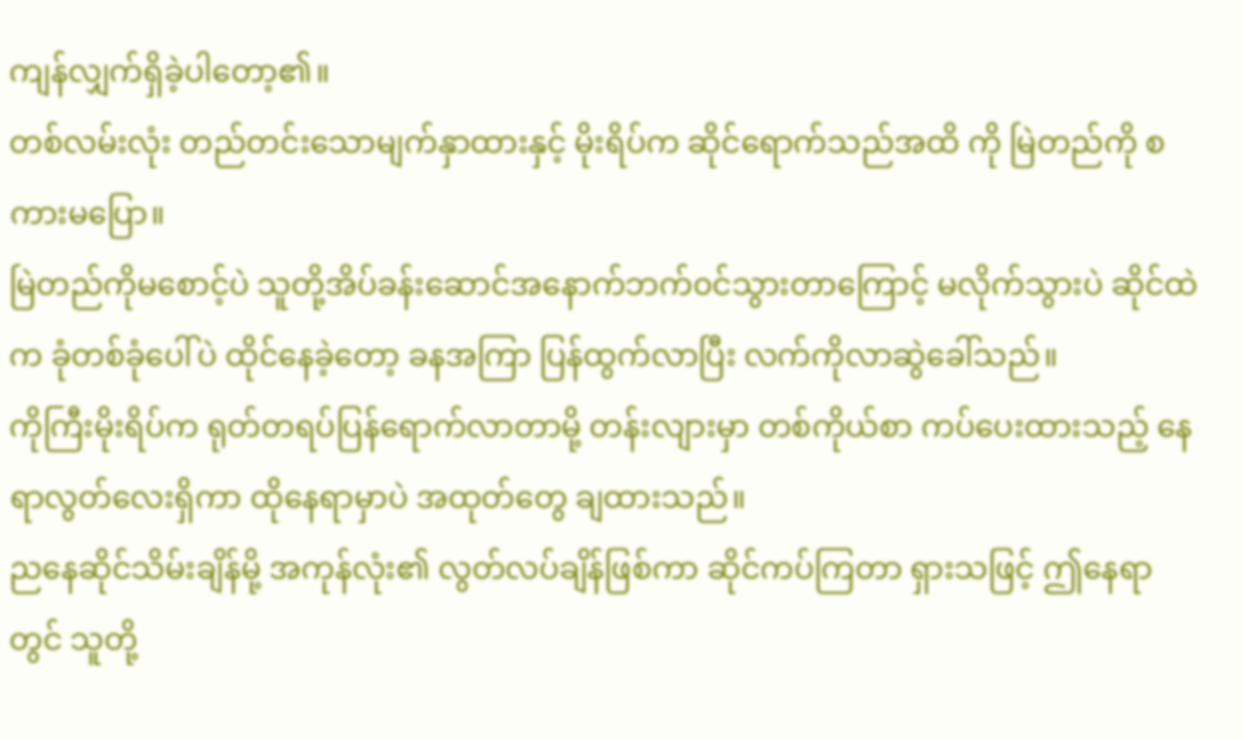ကျန်လျှက်ရှိခဲ့ပါတော့၏။
တစ်လမ်းလုံး တည်တင်းသောမျက်နှာထားနှင့် မိုးရိပ်က ဆိုင်ရောက်သည်အထိ ကို မြဲတည်ကို စကားမပြော။
မြဲတည်ကိုမစောင့်ပဲ သူတို့အိပ်ခန်းဆောင်အနောက်ဘက်၀င်သွားတာကြောင့် မလိုက်သွားပဲ ဆိုင်ထဲက ခုံတစ်ခုံပေါ်ပဲ ထိုင်နေခဲ့တော့ ခနအကြာ ပြန်ထွက်လာပြီး လက်ကိုလာဆွဲခေါ်သည်။
ကိုကြီးမိုးရိပ်က ရုတ်တရပ်ပြန်ရောက်လာတာမို့ တန်းလျားမှာ တစ်ကိုယ်စာ ကပ်ပေးထားသည့် နေရာလွတ်လေးရှိကာ ထိုနေရာမှာပဲ အထုတ်တွေ ချထားသည်။
ညနေဆိုင်သိမ်းချိန်မို့ အကုန်လုံး၏ လွတ်လပ်ချိန်ဖြစ်ကာ ဆိုင်ကပ်ကြတာ ရှားသဖြင့် ဤနေရာတွင် သူတို့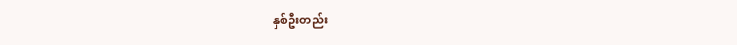နှစ်ဦးတည်း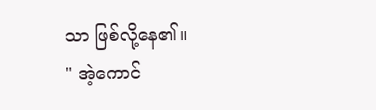သာ ဖြစ်လို့နေ၏။
" အဲ့ကောင်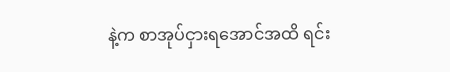နဲ့က စာအုပ်ငှားရအောင်အထိ ရင်း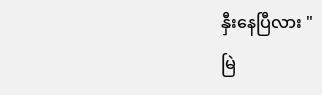နှီးနေပြီလား "
မြဲ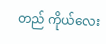တည် ကိုယ်လေး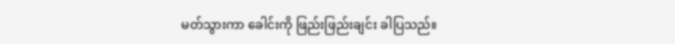မတ်သွားကာ ခေါင်းကို ဖြည်းဖြည်းချင်း ခါပြသည်။